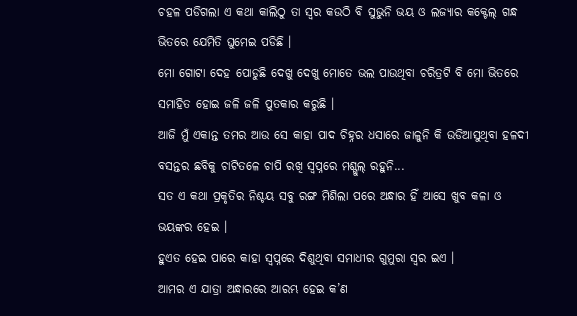ଚହଳ ପଡିଗଲା ଏ କଥା କାଲିଠୁ ତା ସ୍ଵର କଉଠି ବି ସୁଭୁନି ଭୟ ଓ ଲଜ୍ୟାର କକ୍ଟେଲ୍ ଗନ୍ଧ ଭିତରେ ଯେମିତି ଘୁମେଇ ପଡିଛି ।
ମୋ ଗୋଟା ଦେହ ପୋଡୁଛି ଦେଖୁ ଦେଖୁ ମୋତେ ଭଲ ପାଉଥିବା ଚରିତ୍ରଟି ବି ମୋ ଭିତରେ ସମାହିତ ହୋଇ ଜଳି ଜଳି ପୁତକାର କରୁଛି ।
ଆଜି ମୁଁ ଏକାନ୍ତ ତମର ଆଉ ସେ କାହା ପାଦ ଚିହ୍ନର ଧସାରେ ଜାଳୁନି କି ଉଡିଆସୁଥିବା ହଳଦୀ ବସନ୍ତର ଛବିକୁ ଚାଟିତଳେ ଚାପି ରଖି ସ୍ୱପ୍ନରେ ମଶ୍ଗୁଲ୍ ରହୁନି...
ସତ ଏ କଥା ପ୍ରକୃତିର ନିଶ୍ଚୟ ସବୁ ରଙ୍ଗ ମିଶିଲା ପରେ ଅନ୍ଧାର ହିଁ ଆସେ ଖୁବ କଳା ଓ ଭୟଙ୍କର ହେଇ ।
ହୁଏତ ହେଇ ପାରେ କାହା ସ୍ୱପ୍ନରେ ଦିଶୁଥିବା ସମାଧୀର ଗୁମୁରା ସ୍ୱର ଇଏ ।
ଆମର ଏ ଯାତ୍ରା ଅନ୍ଧାରରେ ଆରମ୍ଭ ହେଇ କ’ଣ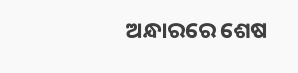ଅନ୍ଧାରରେ ଶେଷ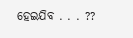ହେଇଯିବ . . . ??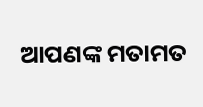ଆପଣଙ୍କ ମତାମତ